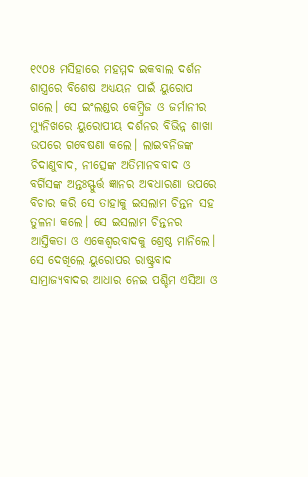୧୯୦୫ ମସିହାରେ ମହମ୍ମଦ ଇକବାଲ ଦର୍ଶନ ଶାସ୍ତ୍ରରେ ବିଶେଷ ଅଧ୍ୟୟନ ପାଇଁ ୟୁରୋପ ଗଲେ। ସେ ଇଂଲଣ୍ଡର କେମ୍ବ୍ରିଜ ଓ ଜର୍ମାନୀର ମ୍ୟୁନିଖରେ ୟୁରୋପୀୟ ଦର୍ଶନର ବିଭିନ୍ନ ଶାଖା ଉପରେ ଗବେଷଣା କଲେ। ଲାଇବନିଜଙ୍କ ଚିଦାଣୁବାଦ, ନୀତ୍ସେଙ୍କ ଅତିମାନବବାଦ ଓ ବର୍ଗିସଙ୍କ ଅନ୍ତଃସ୍ଫୁର୍ତ୍ତ ଜ୍ଞାନର ଅଵଧାରଣା ଉପରେ ବିଚାର କରି ସେ ତାହାକୁ ଇସଲାମ ଚିନ୍ତନ ସହ ତୁଳନା କଲେ। ସେ ଇସଲାମ ଚିନ୍ତନର ଆସ୍ତିକତା ଓ ଏକେଶ୍ୱରବାଦକୁ ଶ୍ରେଷ୍ଠ ମାନିଲେ।
ସେ ଦେଖିଲେ ୟୁରୋପର ରାଷ୍ଟ୍ରବାଦ ସାମ୍ରାଜ୍ୟବାଦର ଆଧାର ନେଇ ପଶ୍ଚିମ ଏସିଆ ଓ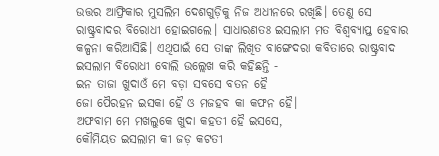ଉତ୍ତର ଆଫ୍ରିକାର ମୁସଲିମ ଦେଶଗୁଡ଼ିକୁ ନିଜ ଅଧୀନରେ ରଖିଛି। ତେଣୁ ସେ ରାଷ୍ଟ୍ରବାଦର ବିରୋଧୀ ହୋଇଗଲେ। ସାଧାରଣତଃ ଇସଲାମ ମତ ବିଶ୍ଵବ୍ୟାପ୍ତ ହେବାର କଳ୍ପନା କରିଆସିଛି। ଏଥିପାଇଁ ସେ ତାଙ୍କ ଲିଖିତ ବାଙ୍ଗେଦରା କବିତାରେ ରାଷ୍ଟ୍ରବାଦ ଇସଲାମ ବିରୋଧୀ ବୋଲି ଉଲ୍ଲେଖ କରି କହିଛନ୍ତି -
ଇନ ତାଜା ଖୁଦାଓଁ ମେ ବଡ଼ା ସବସେ ବତନ ହୈ
ଜୋ ପୈରହନ ଇସକା ହୈ ଓ ମଜହବ କା କଫନ ହୈ।
ଅଫବାମ ମେ ମଖଲୁକେ ଖୁଦା କହତୀ ହୈ ଇସସେ,
କୌମିୟତ ଇସଲାମ କୀ ଜଡ଼ କଟତୀ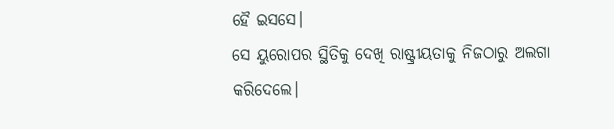ହୈ ଇସସେ।
ସେ ୟୁରୋପର ସ୍ଥିତିକୁ ଦେଖି ରାଷ୍ଟ୍ରୀୟତାକୁ ନିଜଠାରୁ ଅଲଗା କରିଦେଲେ।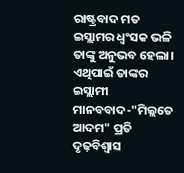ରାଷ୍ଟ୍ରବାଦ ମତ ଇସ୍ଲାମର ଧ୍ଵଂସକ ଭଳି ତାଙ୍କୁ ଅନୁଭବ ହେଲା। ଏଥିପାଇଁ ତାଙ୍କର ଇସ୍ଲାମୀ ମାନବବାଦ-"ମିଲ୍ଲତେ ଆଦମ" ପ୍ରତି ଦୃଢ଼ବିଶ୍ୱାସ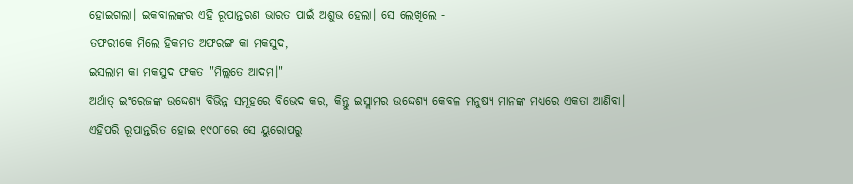ହୋଇଗଲା। ଇକବାଲଙ୍କର ଏହି ରୂପାନ୍ତରଣ ଭାରତ ପାଇଁ ଅଶୁଭ ହେଲା। ସେ ଲେଖିଲେ -
ତଫରୀକେ ମିଲେ ହିକମତ ଅଫରଙ୍ଗ କା ମକସୁଦ,
ଇସଲାମ କା ମକସୁଦ ଫକତ "ମିଲ୍ଲତେ ଆଦମ।"
ଅର୍ଥାତ୍ ଇଂରେଜଙ୍କ ଉଦ୍ଦେଶ୍ୟ ବିଭିନ୍ନ ସମୂହରେ ବିଭେଦ କର, କିନ୍ତୁ ଇସ୍ଲାମର ଉଦ୍ଦେଶ୍ୟ କେବଳ ମନୁଷ୍ୟ ମାନଙ୍କ ମଧ୍ୟରେ ଏକତା ଆଣିବା।
ଏହିପରି ରୂପାନ୍ତରିତ ହୋଇ ୧୯୦୮ରେ ସେ ୟୁରୋପରୁ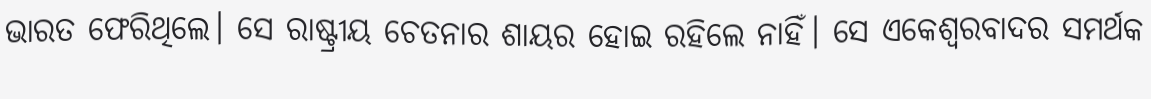ଭାରତ ଫେରିଥିଲେ। ସେ ରାଷ୍ଟ୍ରୀୟ ଚେତନାର ଶାୟର ହୋଇ ରହିଲେ ନାହିଁ। ସେ ଏକେଶ୍ୱରବାଦର ସମର୍ଥକ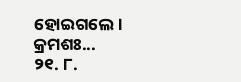ହୋଇଗଲେ।
କ୍ରମଶଃ...
୨୧. ୮.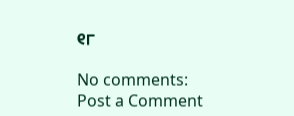୧୮

No comments:
Post a Comment